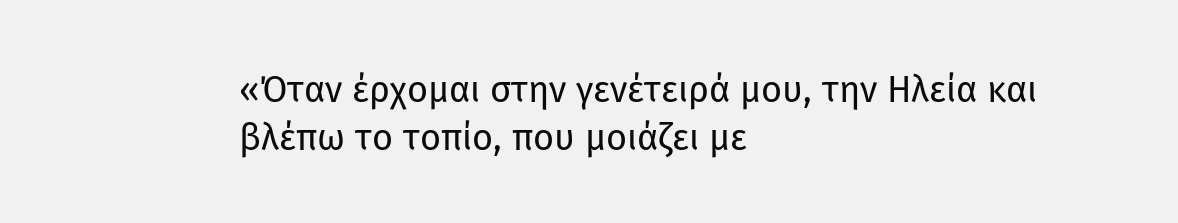«Όταν έρχομαι στην γενέτειρά μου, την Ηλεία και βλέπω το τοπίο, που μοιάζει με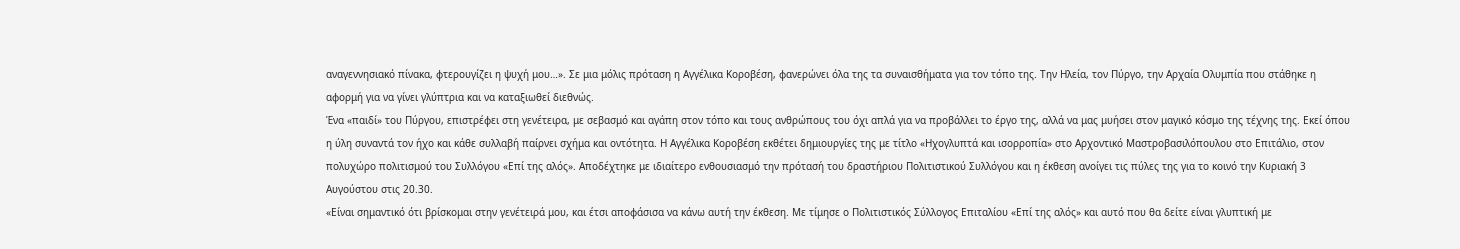αναγεννησιακό πίνακα, φτερουγίζει η ψυχή μου…». Σε μια μόλις πρόταση η Αγγέλικα Κοροβέση, φανερώνει όλα της τα συναισθήματα για τον τόπο της. Την Ηλεία, τον Πύργο, την Αρχαία Ολυμπία που στάθηκε η αφορμή για να γίνει γλύπτρια και να καταξιωθεί διεθνώς.
Ένα «παιδί» του Πύργου, επιστρέφει στη γενέτειρα, με σεβασμό και αγάπη στον τόπο και τους ανθρώπους του όχι απλά για να προβάλλει το έργο της, αλλά να μας μυήσει στον μαγικό κόσμο της τέχνης της. Εκεί όπου η ύλη συναντά τον ήχο και κάθε συλλαβή παίρνει σχήμα και οντότητα. Η Αγγέλικα Κοροβέση εκθέτει δημιουργίες της με τίτλο «Ηχογλυπτά και ισορροπία» στο Αρχοντικό Μαστροβασιλόπουλου στο Επιτάλιο, στον πολυχώρο πολιτισμού του Συλλόγου «Επί της αλός». Αποδέχτηκε με ιδιαίτερο ενθουσιασμό την πρότασή του δραστήριου Πολιτιστικού Συλλόγου και η έκθεση ανοίγει τις πύλες της για το κοινό την Κυριακή 3 Αυγούστου στις 20.30.
«Είναι σημαντικό ότι βρίσκομαι στην γενέτειρά μου, και έτσι αποφάσισα να κάνω αυτή την έκθεση. Με τίμησε ο Πολιτιστικός Σύλλογος Επιταλίου «Επί της αλός» και αυτό που θα δείτε είναι γλυπτική με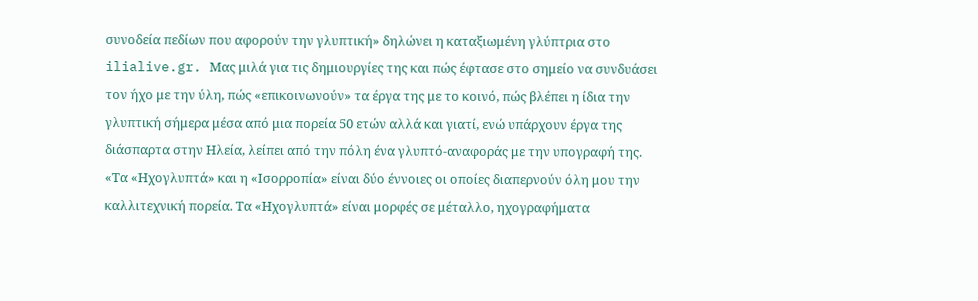συνοδεία πεδίων που αφορούν την γλυπτική» δηλώνει η καταξιωμένη γλύπτρια στο ilialive.gr. Μας μιλά για τις δημιουργίες της και πώς έφτασε στο σημείο να συνδυάσει τον ήχο με την ύλη, πώς «επικοινωνούν» τα έργα της με το κοινό, πώς βλέπει η ίδια την γλυπτική σήμερα μέσα από μια πορεία 50 ετών αλλά και γιατί, ενώ υπάρχουν έργα της διάσπαρτα στην Ηλεία, λείπει από την πόλη ένα γλυπτό-αναφοράς με την υπογραφή της.
«Τα «Ηχογλυπτά» και η «Ισορροπία» είναι δύο έννοιες οι οποίες διαπερνούν όλη μου την καλλιτεχνική πορεία. Τα «Ηχογλυπτά» είναι μορφές σε μέταλλο, ηχογραφήματα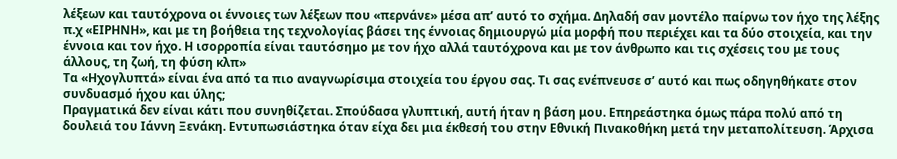λέξεων και ταυτόχρονα οι έννοιες των λέξεων που «περνάνε» μέσα απ’ αυτό το σχήμα. Δηλαδή σαν μοντέλο παίρνω τον ήχο της λέξης π.χ «ΕΙΡΗΝΗ», και με τη βοήθεια της τεχνολογίας βάσει της έννοιας δημιουργώ μία μορφή που περιέχει και τα δύο στοιχεία, και την έννοια και τον ήχο. Η ισορροπία είναι ταυτόσημο με τον ήχο αλλά ταυτόχρονα και με τον άνθρωπο και τις σχέσεις του με τους άλλους, τη ζωή, τη φύση κλπ»
Τα «Ηχογλυπτά» είναι ένα από τα πιο αναγνωρίσιμα στοιχεία του έργου σας. Τι σας ενέπνευσε σ’ αυτό και πως οδηγηθήκατε στον συνδυασμό ήχου και ύλης;
Πραγματικά δεν είναι κάτι που συνηθίζεται. Σπούδασα γλυπτική, αυτή ήταν η βάση μου. Επηρεάστηκα όμως πάρα πολύ από τη δουλειά του Ιάννη Ξενάκη. Εντυπωσιάστηκα όταν είχα δει μια έκθεσή του στην Εθνική Πινακοθήκη μετά την μεταπολίτευση. Άρχισα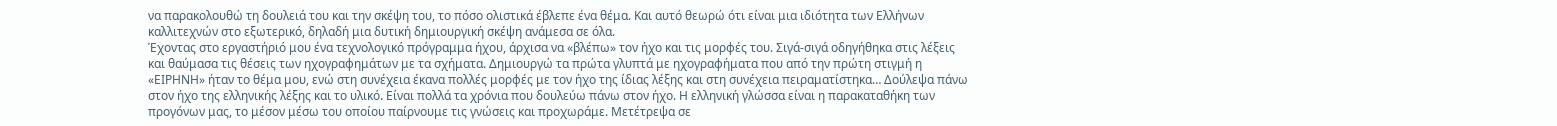να παρακολουθώ τη δουλειά του και την σκέψη του, το πόσο ολιστικά έβλεπε ένα θέμα. Και αυτό θεωρώ ότι είναι μια ιδιότητα των Ελλήνων καλλιτεχνών στο εξωτερικό, δηλαδή μια δυτική δημιουργική σκέψη ανάμεσα σε όλα.
Έχοντας στο εργαστήριό μου ένα τεχνολογικό πρόγραμμα ήχου, άρχισα να «βλέπω» τον ήχο και τις μορφές του. Σιγά-σιγά οδηγήθηκα στις λέξεις και θαύμασα τις θέσεις των ηχογραφημάτων με τα σχήματα. Δημιουργώ τα πρώτα γλυπτά με ηχογραφήματα που από την πρώτη στιγμή η «ΕΙΡΗΝΗ» ήταν το θέμα μου, ενώ στη συνέχεια έκανα πολλές μορφές με τον ήχο της ίδιας λέξης και στη συνέχεια πειραματίστηκα… Δούλεψα πάνω στον ήχο της ελληνικής λέξης και το υλικό. Είναι πολλά τα χρόνια που δουλεύω πάνω στον ήχο. Η ελληνική γλώσσα είναι η παρακαταθήκη των προγόνων μας, το μέσον μέσω του οποίου παίρνουμε τις γνώσεις και προχωράμε. Μετέτρεψα σε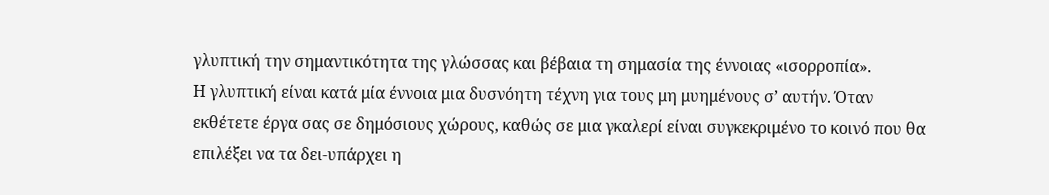γλυπτική την σημαντικότητα της γλώσσας και βέβαια τη σημασία της έννοιας «ισορροπία».
Η γλυπτική είναι κατά μία έννοια μια δυσνόητη τέχνη για τους μη μυημένους σ’ αυτήν. Όταν εκθέτετε έργα σας σε δημόσιους χώρους, καθώς σε μια γκαλερί είναι συγκεκριμένο το κοινό που θα επιλέξει να τα δει-υπάρχει η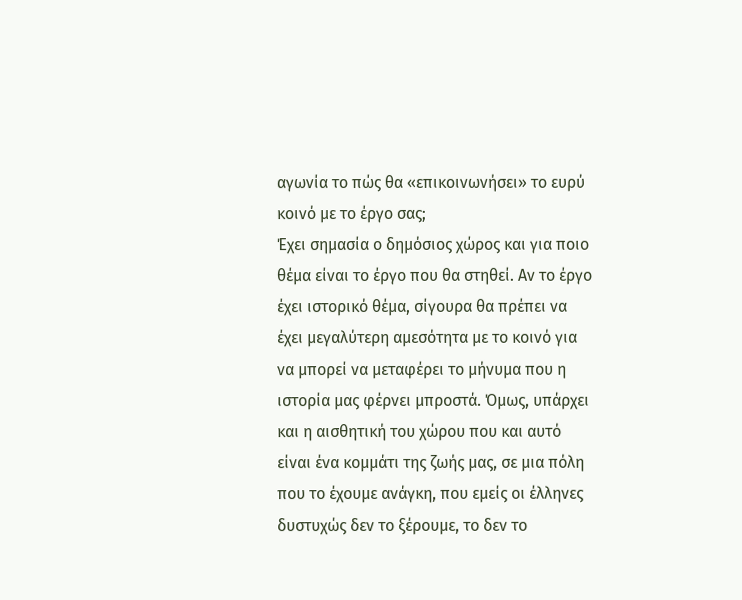αγωνία το πώς θα «επικοινωνήσει» το ευρύ κοινό με το έργο σας;
Έχει σημασία ο δημόσιος χώρος και για ποιο θέμα είναι το έργο που θα στηθεί. Αν το έργο έχει ιστορικό θέμα, σίγουρα θα πρέπει να έχει μεγαλύτερη αμεσότητα με το κοινό για να μπορεί να μεταφέρει το μήνυμα που η ιστορία μας φέρνει μπροστά. Όμως, υπάρχει και η αισθητική του χώρου που και αυτό είναι ένα κομμάτι της ζωής μας, σε μια πόλη που το έχουμε ανάγκη, που εμείς οι έλληνες δυστυχώς δεν το ξέρουμε, το δεν το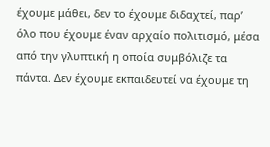έχουμε μάθει, δεν το έχουμε διδαχτεί, παρ’ όλο που έχουμε έναν αρχαίο πολιτισμό, μέσα από την γλυπτική η οποία συμβόλιζε τα πάντα. Δεν έχουμε εκπαιδευτεί να έχουμε τη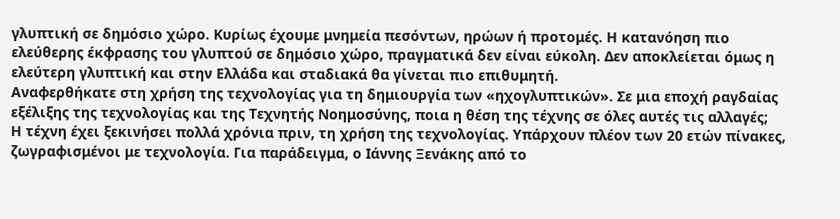γλυπτική σε δημόσιο χώρο. Κυρίως έχουμε μνημεία πεσόντων, ηρώων ή προτομές. Η κατανόηση πιο ελεύθερης έκφρασης του γλυπτού σε δημόσιο χώρο, πραγματικά δεν είναι εύκολη. Δεν αποκλείεται όμως η ελεύτερη γλυπτική και στην Ελλάδα και σταδιακά θα γίνεται πιο επιθυμητή.
Αναφερθήκατε στη χρήση της τεχνολογίας για τη δημιουργία των «ηχογλυπτικών». Σε μια εποχή ραγδαίας εξέλιξης της τεχνολογίας και της Τεχνητής Νοημοσύνης, ποια η θέση της τέχνης σε όλες αυτές τις αλλαγές;
Η τέχνη έχει ξεκινήσει πολλά χρόνια πριν, τη χρήση της τεχνολογίας. Υπάρχουν πλέον των 20 ετών πίνακες, ζωγραφισμένοι με τεχνολογία. Για παράδειγμα, ο Ιάννης Ξενάκης από το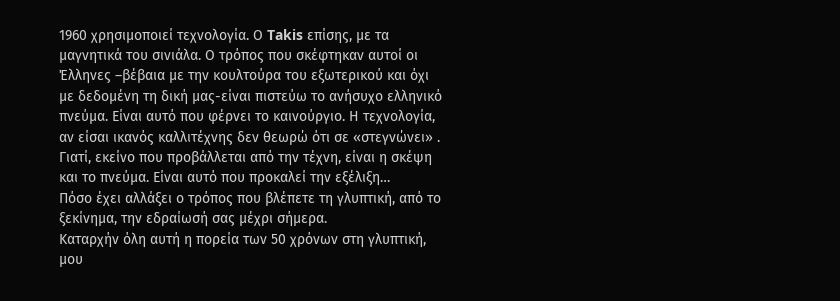1960 χρησιμοποιεί τεχνολογία. Ο Takis επίσης, με τα μαγνητικά του σινιάλα. Ο τρόπος που σκέφτηκαν αυτοί οι Έλληνες –βέβαια με την κουλτούρα του εξωτερικού και όχι με δεδομένη τη δική μας-είναι πιστεύω το ανήσυχο ελληνικό πνεύμα. Είναι αυτό που φέρνει το καινούργιο. Η τεχνολογία, αν είσαι ικανός καλλιτέχνης δεν θεωρώ ότι σε «στεγνώνει» . Γιατί, εκείνο που προβάλλεται από την τέχνη, είναι η σκέψη και το πνεύμα. Είναι αυτό που προκαλεί την εξέλιξη…
Πόσο έχει αλλάξει ο τρόπος που βλέπετε τη γλυπτική, από το ξεκίνημα, την εδραίωσή σας μέχρι σήμερα.
Καταρχήν όλη αυτή η πορεία των 50 χρόνων στη γλυπτική, μου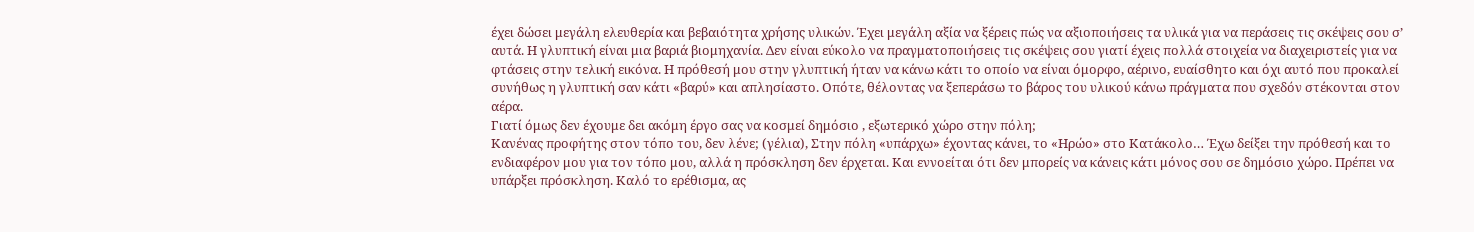έχει δώσει μεγάλη ελευθερία και βεβαιότητα χρήσης υλικών. Έχει μεγάλη αξία να ξέρεις πώς να αξιοποιήσεις τα υλικά για να περάσεις τις σκέψεις σου σ’ αυτά. Η γλυπτική είναι μια βαριά βιομηχανία. Δεν είναι εύκολο να πραγματοποιήσεις τις σκέψεις σου γιατί έχεις πολλά στοιχεία να διαχειριστείς για να φτάσεις στην τελική εικόνα. Η πρόθεσή μου στην γλυπτική ήταν να κάνω κάτι το οποίο να είναι όμορφο, αέρινο, ευαίσθητο και όχι αυτό που προκαλεί συνήθως η γλυπτική σαν κάτι «βαρύ» και απλησίαστο. Οπότε, θέλοντας να ξεπεράσω το βάρος του υλικού κάνω πράγματα που σχεδόν στέκονται στον αέρα.
Γιατί όμως δεν έχουμε δει ακόμη έργο σας να κοσμεί δημόσιο , εξωτερικό χώρο στην πόλη;
Κανένας προφήτης στον τόπο του, δεν λένε; (γέλια), Στην πόλη «υπάρχω» έχοντας κάνει, το «Ηρώο» στο Κατάκολο… Έχω δείξει την πρόθεσή και το ενδιαφέρον μου για τον τόπο μου, αλλά η πρόσκληση δεν έρχεται. Και εννοείται ότι δεν μπορείς να κάνεις κάτι μόνος σου σε δημόσιο χώρο. Πρέπει να υπάρξει πρόσκληση. Καλό το ερέθισμα, ας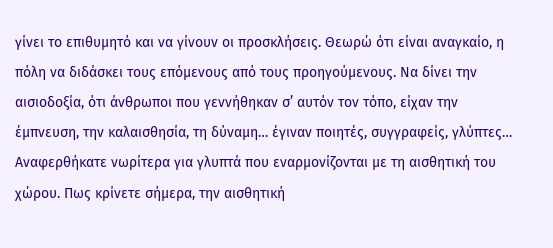γίνει το επιθυμητό και να γίνουν οι προσκλήσεις. Θεωρώ ότι είναι αναγκαίο, η πόλη να διδάσκει τους επόμενους από τους προηγούμενους. Να δίνει την αισιοδοξία, ότι άνθρωποι που γεννήθηκαν σ’ αυτόν τον τόπο, είχαν την έμπνευση, την καλαισθησία, τη δύναμη… έγιναν ποιητές, συγγραφείς, γλύπτες…
Αναφερθήκατε νωρίτερα για γλυπτά που εναρμονίζονται με τη αισθητική του χώρου. Πως κρίνετε σήμερα, την αισθητική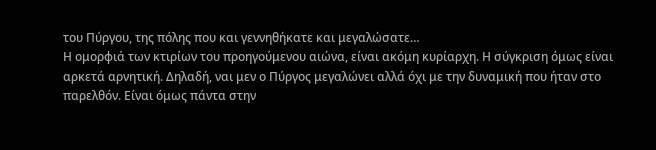του Πύργου, της πόλης που και γεννηθήκατε και μεγαλώσατε…
Η ομορφιά των κτιρίων του προηγούμενου αιώνα, είναι ακόμη κυρίαρχη. Η σύγκριση όμως είναι αρκετά αρνητική. Δηλαδή, ναι μεν ο Πύργος μεγαλώνει αλλά όχι με την δυναμική που ήταν στο παρελθόν. Είναι όμως πάντα στην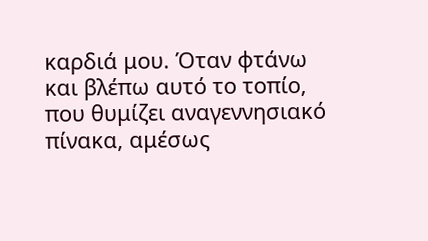καρδιά μου. Όταν φτάνω και βλέπω αυτό το τοπίο, που θυμίζει αναγεννησιακό πίνακα, αμέσως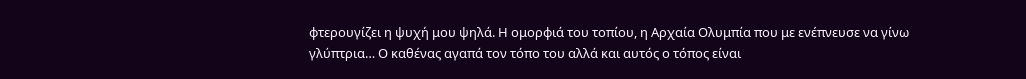φτερουγίζει η ψυχή μου ψηλά. Η ομορφιά του τοπίου, η Αρχαία Ολυμπία που με ενέπνευσε να γίνω γλύπτρια… Ο καθένας αγαπά τον τόπο του αλλά και αυτός ο τόπος είναι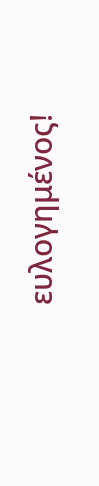ευλογημένος!